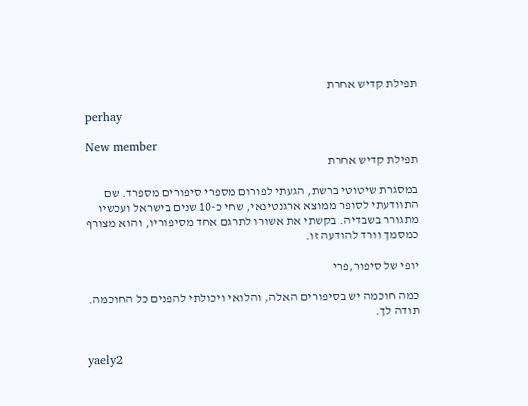תפילת קדיש אחרת

perhay

New member
תפילת קדיש אחרת

במסגרת שיטוטי ברשת, הגעתי לפורום מספרי סיפורים מספרד. שם התוודעתי לסופר ממוצא ארגנטינאי, שחי כ-10 שנים בישראל ועכשיו מתגורר בשבדיה. בקשתי את אשורו לתרגם אחד מסיפוריו, והוא מצורף כמסמך וורד להודעה זו.

יופי של סיפור,פרי

כמה חוכמה יש בסיפורים האלה, והלואי ויכולתי להפנים כל החוכמה. תודה לך.


yaely2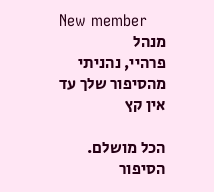New member
מנהל
פרהיי, נהניתי מהסיפור שלך עד אין קץ

הכל מושלם. הסיפור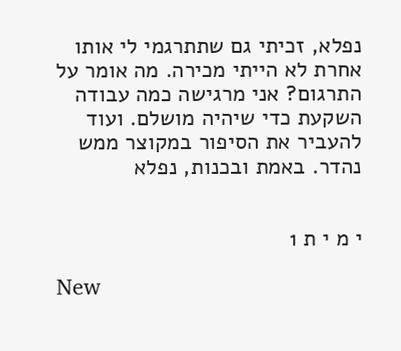נפלא, זכיתי גם שתתרגמי לי אותו אחרת לא הייתי מכירה. מה אומר על התרגום? אני מרגישה כמה עבודה השקעת כדי שיהיה מושלם. ועוד להעביר את הסיפור במקוצר ממש נהדר. באמת ובכנות, נפלא


י מ י ת 1

New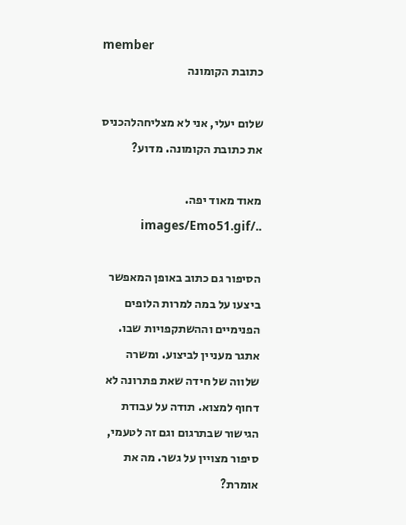member
כתובת הקומונה

שלום יעלי, אני לא מצליחהלהכניס את כתובת הקומונה. מדוע?

מאוד מאוד יפה. ../images/Emo51.gif

הסיפור גם כתוב באופן המאפשר ביצעו על במה למרות הלופים הפנימיים וההשתקפויות שבו. אתגר מעניין לביצוע. ומשרה שלווה של חידה שאת פתרונה לא דחוף למצוא. תודה על עבודת הגישור שבתרגום וגם זה לטעמי, סיפור מצויין על גשר. מה את אומרת?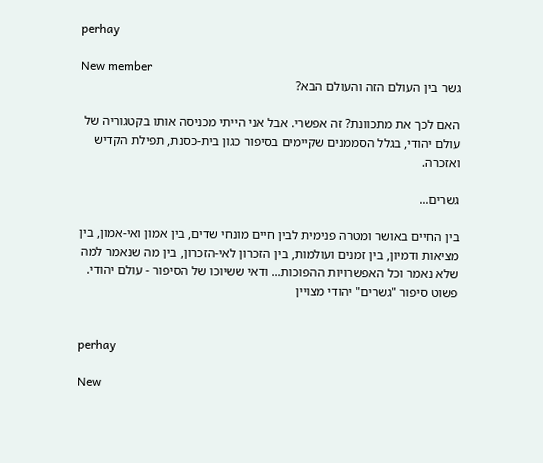perhay

New member
גשר בין העולם הזה והעולם הבא?

האם לכך את מתכוונת? זה אפשרי. אבל אני הייתי מכניסה אותו בקטגוריה של עולם יהודי, בגלל הסממנים שקיימים בסיפור כגון בית-כסנת, תפילת הקדיש ואזכרה.

גשרים...

בין החיים באושר ומטרה פנימית לבין חיים מונחי שדים, בין אמון ואי-אמון, בין מציאות ודמיון, בין זמנים ועולמות, בין הזכרון לאי-הזכרון, בין מה שנאמר למה שלא נאמר וכל האפשרויות ההפוכות... ודאי ששיוכו של הסיפור - עולם יהודי. פשוט סיפור "גשרים" יהודי מצויין


perhay

New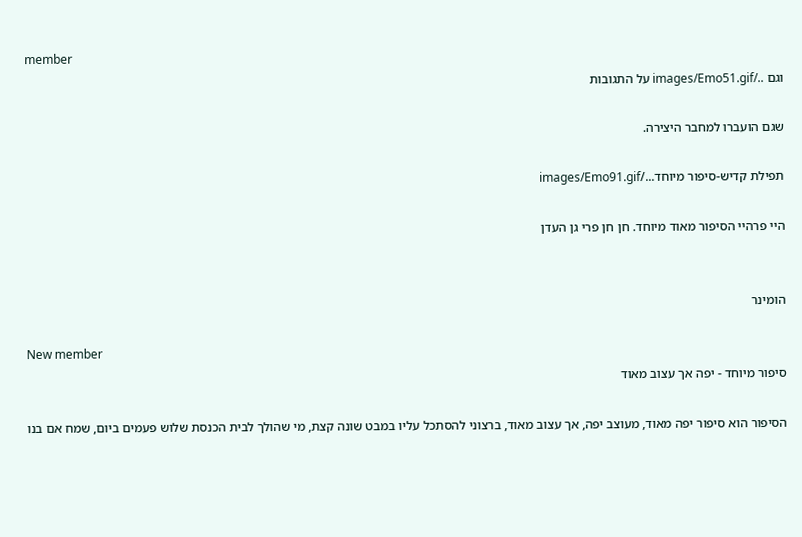member
וגם ../images/Emo51.gif על התגובות

שגם הועברו למחבר היצירה.

תפילת קדיש-סיפור מיוחד.../images/Emo91.gif

היי פרהיי הסיפור מאוד מיוחד. חן חן פרי גן העדן


הומינר

New member
סיפור מיוחד - יפה אך עצוב מאוד

הסיפור הוא סיפור יפה מאוד, מעוצב יפה, אך עצוב מאוד, ברצוני להסתכל עליו במבט שונה קצת, מי שהולך לבית הכנסת שלוש פעמים ביום, שמח אם בנו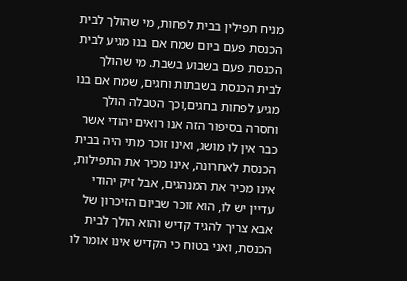מניח תפילין בבית לפחות, מי שהולך לבית הכנסת פעם ביום שמח אם בנו מגיע לבית הכנסת פעם בשבוע בשבת. מי שהולך לבית הכנסת בשבתות וחגים, שמח אם בנו מגיע לפחות בחגים,וכך הטבלה הולך וחסרה בסיפור הזה אנו רואים יהודי אשר כבר אין לו מושג, ואינו זוכר מתי היה בבית הכנסת לאחרונה, אינו מכיר את התפילות, אינו מכיר את המנהגים, אבל זיק יהודי עדיין יש לו, הוא זוכר שביום הזיכרון של אבא צריך להגיד קדיש והוא הולך לבית הכנסת, ואני בטוח כי הקדיש אינו אומר לו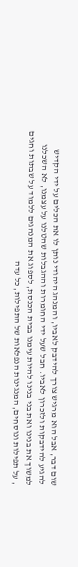שום דבר, אבל הוא מרגיש צורך להידבק לאביו, והמנהג היהודי נותן לו את הכלים על ידי הקדיש להגיע להידבקות ולזכרון לאביו. חבל שעל ידי החומרות וההגבלות שהטלנו על עצמנו, לא השכלנו למשוך את בנינו ואת בני בנינו להיות עימנו בבית הכנסת, לספוג את המנהגים ללמוד על שבתות וחגים , על תפילות ונוסחים, המנגינות הנפלאות של התפילות, כל עדה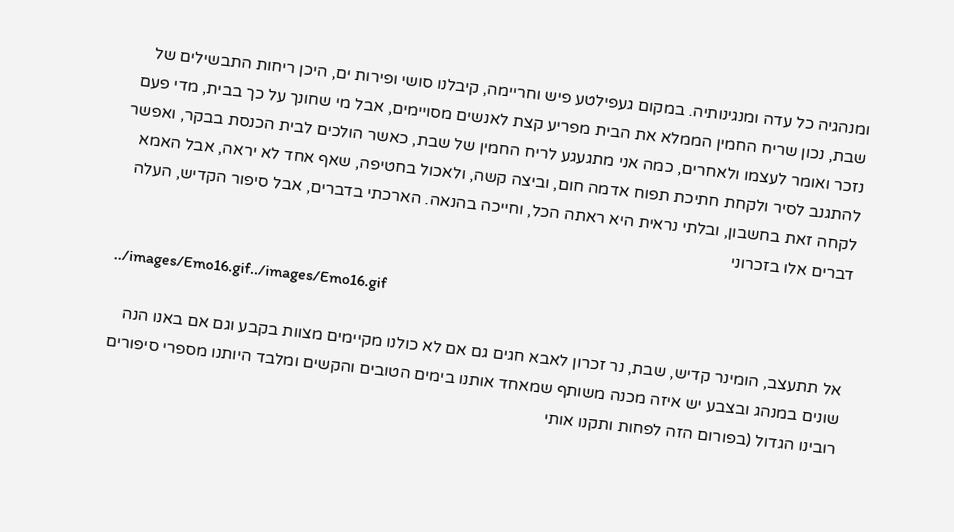ומנהגיה כל עדה ומנגינותיה. במקום געפילטע פיש וחריימה, קיבלנו סושי ופירות ים, היכן ריחות התבשילים של שבת, נכון שריח החמין הממלא את הבית מפריע קצת לאנשים מסויימים, אבל מי שחונך על כך בבית, מדי פעם נזכר ואומר לעצמו ולאחרים, כמה אני מתגעגע לריח החמין של שבת, כאשר הולכים לבית הכנסת בבקר, ואפשר להתגנב לסיר ולקחת חתיכת תפוח אדמה חום, וביצה קשה, ולאכול בחטיפה, שאף אחד לא יראה, אבל האמא לקחה זאת בחשבון, ובלתי נראית היא ראתה הכל, וחייכה בהנאה. הארכתי בדברים, אבל סיפור הקדיש, העלה דברים אלו בזכרוני

../images/Emo16.gif../images/Emo16.gif

אל תתעצב, הומינר קדיש, שבת, נר זכרון לאבא חגים גם אם לא כולנו מקיימים מצוות בקבע וגם אם באנו הנה שונים במנהג ובצבע יש איזה מכנה משותף שמאחד אותנו בימים הטובים והקשים ומלבד היותנו מספרי סיפורים רובינו הגדול (בפורום הזה לפחות ותקנו אותי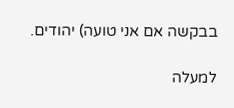בבקשה אם אני טועה) יהודים.

למעלה